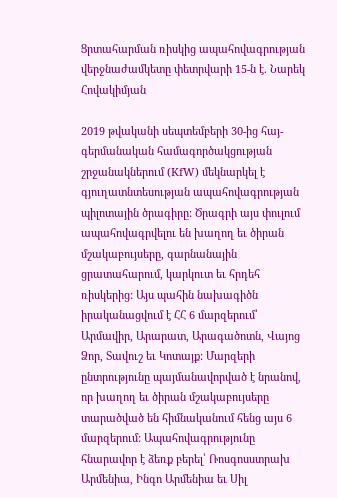Ցրտահարման ռիսկից ապահովագրության վերջնաժամկետը փետրվարի 15-ն է. Նարեկ Հովակիմյան

2019 թվականի սեպտեմբերի 30-ից հայ-գերմանական համագործակցության շրջանակներում (KfW) մեկնարկել է գյուղատնտեսության ապահովագրության պիլոտային ծրագիրը: Ծրագրի այս փուլում ապահովագրվելու են խաղող եւ ծիրան մշակաբույսերը, գարնանային ցրատահարում, կարկուտ եւ հրդեհ ռիսկերից: Այս պահին նախագիծն իրականացվում է ՀՀ 6 մարզերում՝ Արմավիր, Արարատ, Արագածոտն, Վայոց Ձոր, Տավուշ եւ Կոտայք: Մարզերի ընտրությունը պայմանավորված է նրանով, որ խաղող եւ ծիրան մշակաբույսերը տարածված են հիմնականում հենց այս 6 մարզերում: Ապահովագրությունը հնարավոր է ձեռք բերել՝ Ռոսգոսստրախ Արմենիա, Ինգո Արմենիա եւ Սիլ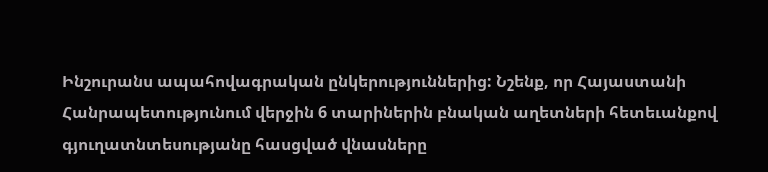Ինշուրանս ապահովագրական ընկերություններից: Նշենք, որ Հայաստանի Հանրապետությունում վերջին 6 տարիներին բնական աղետների հետեւանքով գյուղատնտեսությանը հասցված վնասները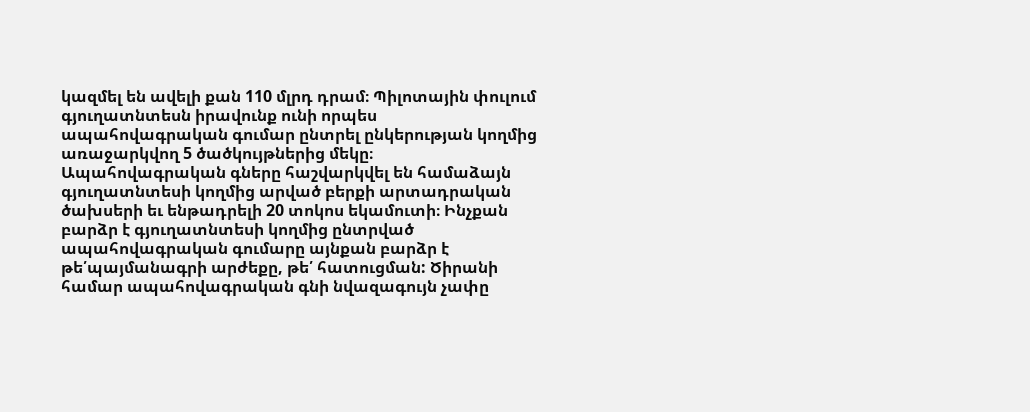կազմել են ավելի քան 110 մլրդ դրամ։ Պիլոտային փուլում գյուղատնտեսն իրավունք ունի որպես ապահովագրական գումար ընտրել ընկերության կողմից առաջարկվող 5 ծածկույթներից մեկը։ Ապահովագրական գները հաշվարկվել են համաձայն գյուղատնտեսի կողմից արված բերքի արտադրական ծախսերի եւ ենթադրելի 20 տոկոս եկամուտի։ Ինչքան բարձր է գյուղատնտեսի կողմից ընտրված ապահովագրական գումարը այնքան բարձր է թե՛պայմանագրի արժեքը, թե՛ հատուցման: Ծիրանի համար ապահովագրական գնի նվազագույն չափը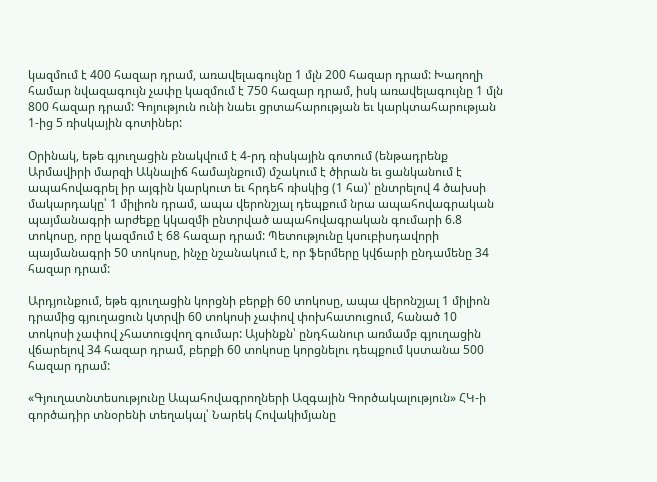կազմում է 400 հազար դրամ, առավելագույնը 1 մլն 200 հազար դրամ: Խաղողի համար նվազագույն չափը կազմում է 750 հազար դրամ, իսկ առավելագույնը 1 մլն 800 հազար դրամ: Գոյություն ունի նաեւ ցրտահարության եւ կարկտահարության 1-ից 5 ռիսկային գոտիներ:

Օրինակ, եթե գյուղացին բնակվում է 4-րդ ռիսկային գոտում (ենթադրենք Արմավիրի մարզի Ակնալիճ համայնքում) մշակում է ծիրան եւ ցանկանում է ապահովագրել իր այգին կարկուտ եւ հրդեհ ռիսկից (1 հա)՝ ընտրելով 4 ծախսի մակարդակը՝ 1 միլիոն դրամ, ապա վերոնշյալ դեպքում նրա ապահովագրական պայմանագրի արժեքը կկազմի ընտրված ապահովագրական գումարի 6.8 տոկոսը, որը կազմում է 68 հազար դրամ: Պետությունը կսուբիսդավորի պայմանագրի 50 տոկոսը, ինչը նշանակում է, որ ֆերմերը կվճարի ընդամենը 34 հազար դրամ:

Արդյունքում, եթե գյուղացին կորցնի բերքի 60 տոկոսը, ապա վերոնշյալ 1 միլիոն դրամից գյուղացուն կտրվի 60 տոկոսի չափով փոխհատուցում, հանած 10 տոկոսի չափով չհատուցվող գումար: Այսինքն՝ ընդհանուր առմամբ գյուղացին վճարելով 34 հազար դրամ, բերքի 60 տոկոսը կորցնելու դեպքում կստանա 500 հազար դրամ:

«Գյուղատնտեսությունը Ապահովագրողների Ազգային Գործակալություն» ՀԿ-ի գործադիր տնօրենի տեղակալ՝ Նարեկ Հովակիմյանը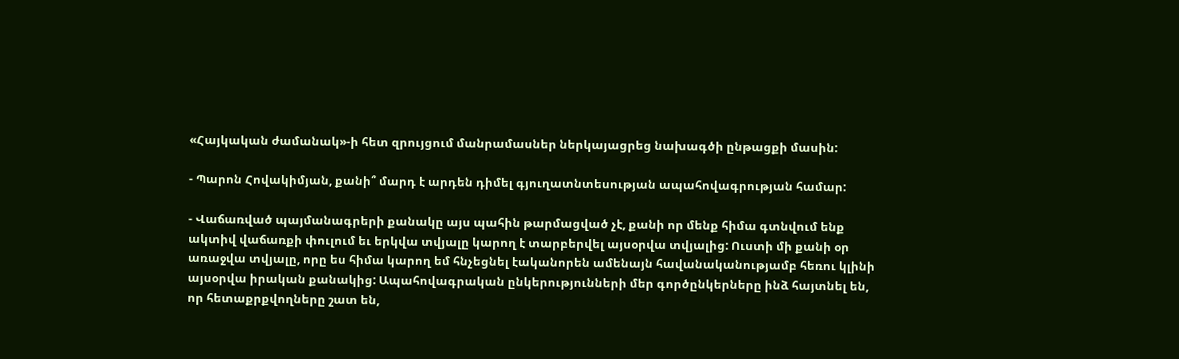«Հայկական ժամանակ»-ի հետ զրույցում մանրամասներ ներկայացրեց նախագծի ընթացքի մասին:

- Պարոն Հովակիմյան, քանի՞ մարդ է արդեն դիմել գյուղատնտեսության ապահովագրության համար:

- Վաճառված պայմանագրերի քանակը այս պահին թարմացված չէ, քանի որ մենք հիմա գտնվում ենք ակտիվ վաճառքի փուլում եւ երկվա տվյալը կարող է տարբերվել այսօրվա տվյալից: Ուստի մի քանի օր առաջվա տվյալը, որը ես հիմա կարող եմ հնչեցնել էականորեն ամենայն հավանականությամբ հեռու կլինի այսօրվա իրական քանակից: Ապահովագրական ընկերությունների մեր գործընկերները ինձ հայտնել են, որ հետաքրքվողները շատ են,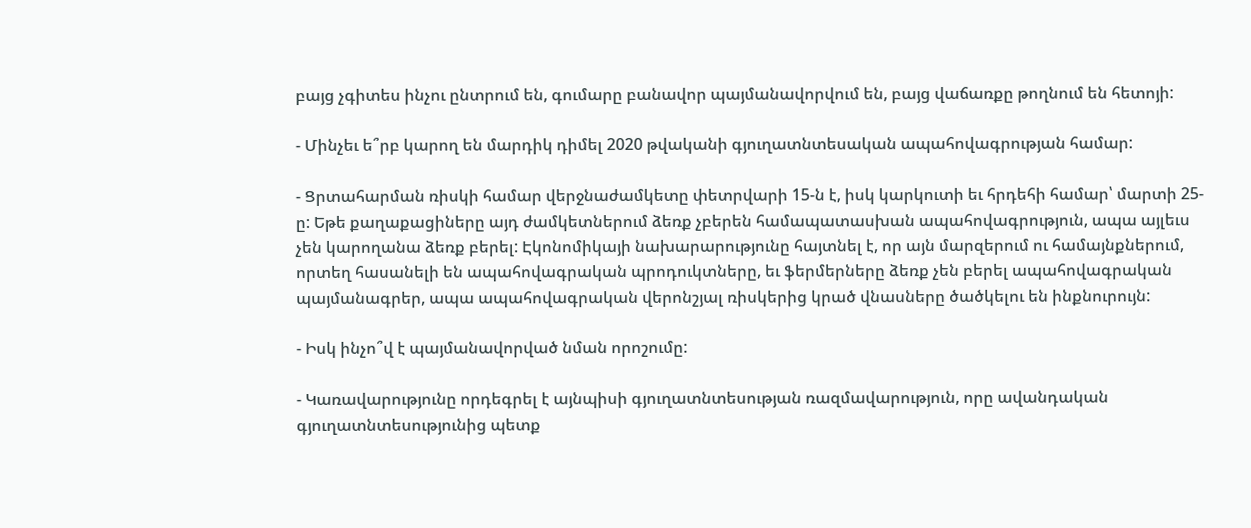բայց չգիտես ինչու ընտրում են, գումարը բանավոր պայմանավորվում են, բայց վաճառքը թողնում են հետոյի:

- Մինչեւ ե՞րբ կարող են մարդիկ դիմել 2020 թվականի գյուղատնտեսական ապահովագրության համար:

- Ցրտահարման ռիսկի համար վերջնաժամկետը փետրվարի 15-ն է, իսկ կարկուտի եւ հրդեհի համար՝ մարտի 25-ը: Եթե քաղաքացիները այդ ժամկետներում ձեռք չբերեն համապատասխան ապահովագրություն, ապա այլեւս չեն կարողանա ձեռք բերել: Էկոնոմիկայի նախարարությունը հայտնել է, որ այն մարզերում ու համայնքներում, որտեղ հասանելի են ապահովագրական պրոդուկտները, եւ ֆերմերները ձեռք չեն բերել ապահովագրական պայմանագրեր, ապա ապահովագրական վերոնշյալ ռիսկերից կրած վնասները ծածկելու են ինքնուրույն:

- Իսկ ինչո՞վ է պայմանավորված նման որոշումը:

- Կառավարությունը որդեգրել է այնպիսի գյուղատնտեսության ռազմավարություն, որը ավանդական գյուղատնտեսությունից պետք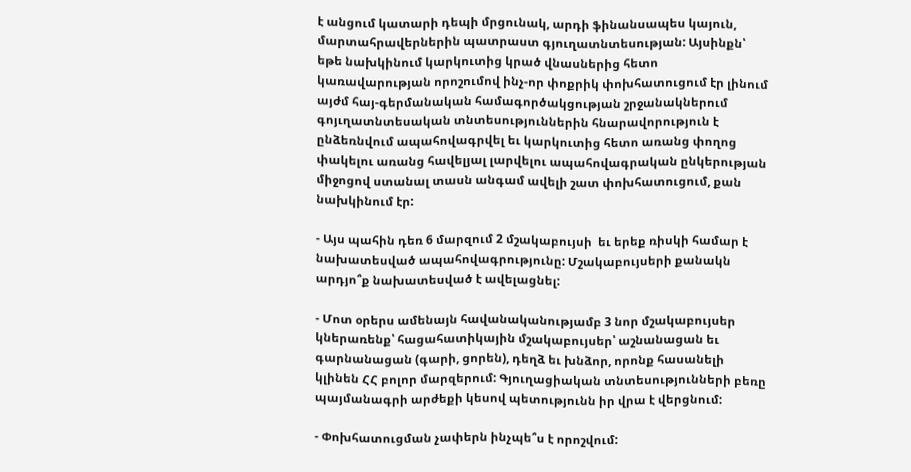է անցում կատարի դեպի մրցունակ, արդի ֆինանսապես կայուն, մարտահրավերներին պատրաստ գյուղատնտեսության: Այսինքն՝ եթե նախկինում կարկուտից կրած վնասներից հետո կառավարության որոշումով ինչ-որ փոքրիկ փոխհատուցում էր լինում այժմ հայ-գերմանական համագործակցության շրջանակներում գոյւղատնտեսական տնտեսություններին հնարավորություն է ընձեռնվում ապահովագրվել եւ կարկուտից հետո առանց փողոց փակելու առանց հավելյալ լարվելու ապահովագրական ընկերության միջոցով ստանալ տասն անգամ ավելի շատ փոխհատուցում, քան նախկինում էր:

- Այս պահին դեռ 6 մարզում 2 մշակաբույսի  եւ երեք ռիսկի համար է նախատեսված ապահովագրությունը: Մշակաբույսերի քանակն արդյո՞ք նախատեսված է ավելացնել:

- Մոտ օրերս ամենայն հավանականությամբ 3 նոր մշակաբույսեր կներառենք՝ հացահատիկային մշակաբույսեր՝ աշնանացան եւ գարնանացան (գարի, ցորեն), դեղձ եւ խնձոր, որոնք հասանելի կլինեն ՀՀ բոլոր մարզերում: Գյուղացիական տնտեսությունների բեռը պայմանագրի արժեքի կեսով պետությունն իր վրա է վերցնում:

- Փոխհատուցման չափերն ինչպե՞ս է որոշվում: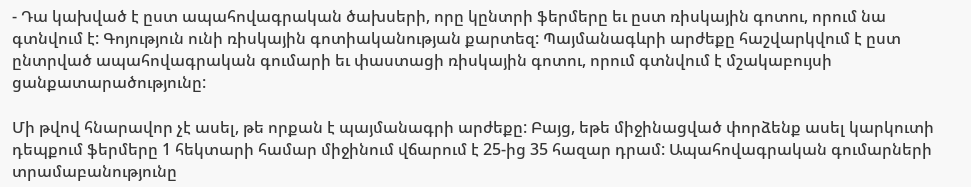- Դա կախված է ըստ ապահովագրական ծախսերի, որը կընտրի ֆերմերը եւ ըստ ռիսկային գոտու, որում նա գտնվում է: Գոյություն ունի ռիսկային գոտիականության քարտեզ: Պայմանագևրի արժեքը հաշվարկվում է ըստ ընտրված ապահովագրական գումարի եւ փաստացի ռիսկային գոտու, որում գտնվում է մշակաբույսի ցանքատարածությունը:

Մի թվով հնարավոր չէ ասել, թե որքան է պայմանագրի արժեքը: Բայց, եթե միջինացված փորձենք ասել կարկուտի դեպքում ֆերմերը 1 հեկտարի համար միջինում վճարում է 25-ից 35 հազար դրամ: Ապահովագրական գումարների տրամաբանությունը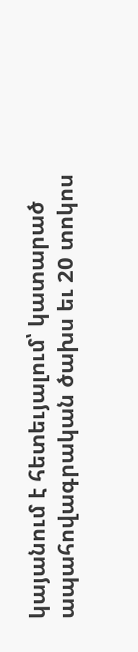կայանում է հետեւյալում՝ կատարած ապահովագրական ծախս եւ 20 տոկոս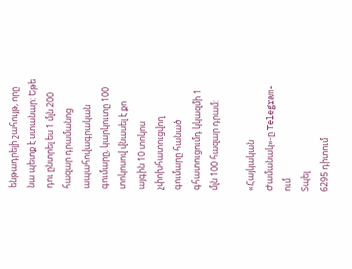ենթադրելի շահույթ, որը նա պետք է ստանար: Եթե դու ընտրել ես 1 մլն 200 հազար դրամանոց ապահովագրական գումարը, կարկուտը 100 տոկոսով վնասել է քո այգին 10 տոկոս չփոխհատուցվող գումարը հանած գհատուցումդ կկազմի 1 մլն 100 հազար դրամ:

«Հայկական Ժամանակ»-ը Telegram-ում
Տպել
6295 դիտում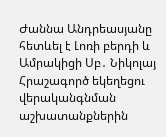Ժաննա Անդրեասյանը հետևել է Լոռի բերդի և Ամրակիցի Սբ․ Նիկոլայ Հրաշագործ եկեղեցու վերականգնման աշխատանքներին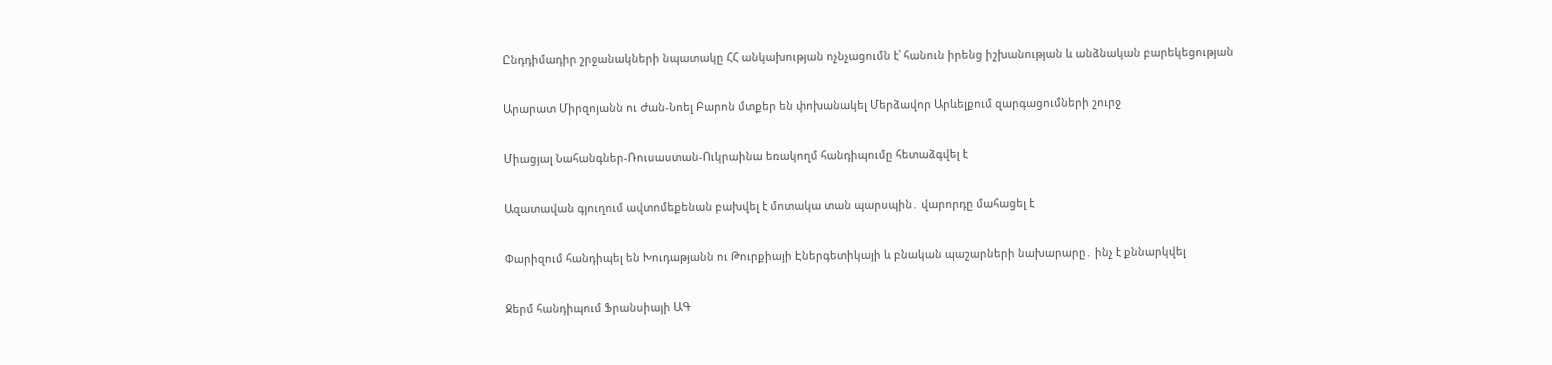Ընդդիմադիր շրջանակների նպատակը ՀՀ անկախության ոչնչացումն է՝ հանուն իրենց իշխանության և անձնական բարեկեցության

Արարատ Միրզոյանն ու Ժան-Նոել Բարոն մտքեր են փոխանակել Մերձավոր Արևելքում զարգացումների շուրջ

Միացյալ Նահանգներ-Ռուսաստան-Ուկրաինա եռակողմ հանդիպումը հետաձգվել է

Ազատավան գյուղում ավտոմեքենան բախվել է մոտակա տան պարսպին․ վարորդը մահացել է

Փարիզում հանդիպել են Խուդաթյանն ու Թուրքիայի Էներգետիկայի և բնական պաշարների նախարարը․ ինչ է քննարկվել

Ջերմ հանդիպում Ֆրանսիայի ԱԳ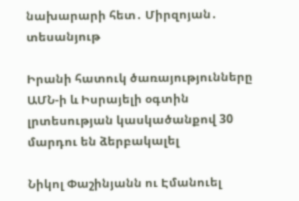նախարարի հետ․ Միրզոյան․ տեսանյութ

Իրանի հատուկ ծառայությունները ԱՄՆ-ի և Իսրայելի օգտին լրտեսության կասկածանքով 30 մարդու են ձերբակալել

Նիկոլ Փաշինյանն ու Էմանուել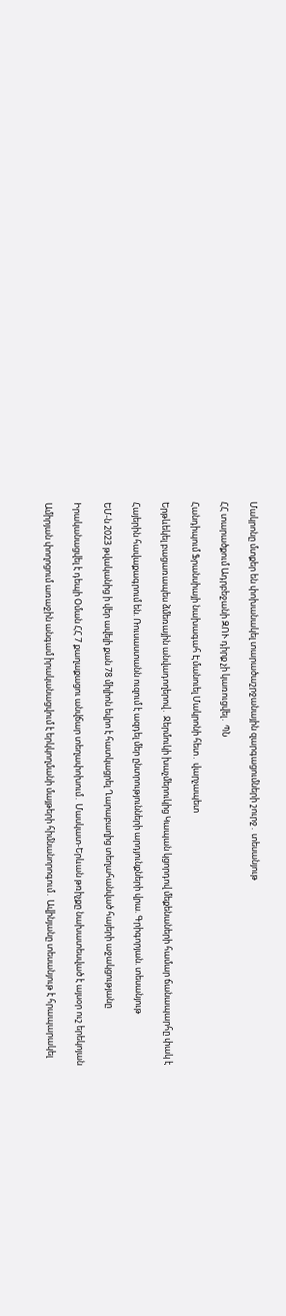Մակրոնը մտքեր են փոխանակել տարածաշրջանային զարգացումների շուրջ․ տեսանյութ

ՀՀ տարածքում Ադրբեջանի ԶՈՒ դիրք չի կառուցվել․ ՊՆ

Հանդիպում Ֆրանսիայի նախագահ Էմանուել Մակրոնի հետ․ վարչապետ

Երթևեկել բացառապես ձմեռային անվադողերով․ Ջերմուկի խաչմերուկից Կապան կցորդով մեքենաների համար ճանապարհը փակ է

Հայերին հավաքագրում են. Ռուսաստանն ուզում է ազդել մեր ընտրությունների արդյունքների վրա. Գրիգորյան. տեսանյութ

ԵՄ-ն 2023 թվականից ի վեր ավելի քան 78 միլիոն եվրո է հատկացրել Ղարաբաղից տեղահանված հայերի աջակցությանը

Իրականացվել է դեպի Օման ՀՀ 7 քաղաքացու անվճար տեղափոխում․ Մասկատ-Երևան թռիչքը նախատեսված է այսօր ուշ երեկոյան

Ամիրյան փողոցում առաջին անգամ իրականացվում է երկկողմանի մայթերի հիմնանորոգում․ Ավինյանը տեսանյութ է հրապարակել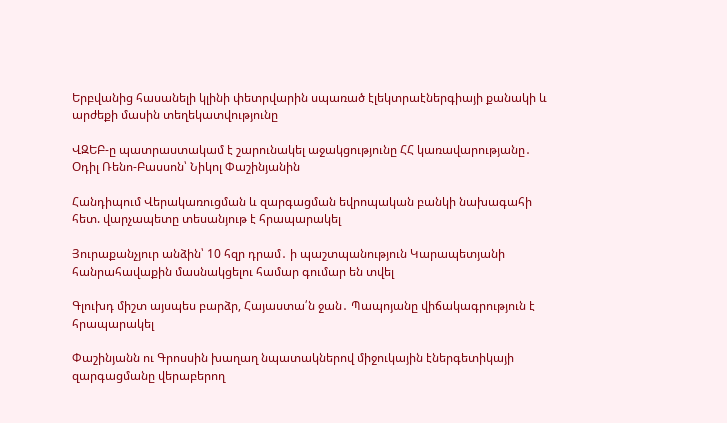Երբվանից հասանելի կլինի փետրվարին սպառած էլեկտրաէներգիայի քանակի և արժեքի մասին տեղեկատվությունը

ՎԶԵԲ-ը պատրաստակամ է շարունակել աջակցությունը ՀՀ կառավարությանը․ Օդիլ Ռենո-Բասսոն՝ Նիկոլ Փաշինյանին

Հանդիպում Վերակառուցման և զարգացման եվրոպական բանկի նախագահի հետ. վարչապետը տեսանյութ է հրապարակել

Յուրաքանչյուր անձին՝ 10 հզր դրամ․ ի պաշտպանություն Կարապետյանի հանրահավաքին մասնակցելու համար գումար են տվել

Գլուխդ միշտ այսպես բարձր, Հայաստա՛ն ջան․ Պապոյանը վիճակագրություն է հրապարակել

Փաշինյանն ու Գրոսսին խաղաղ նպատակներով միջուկային էներգետիկայի զարգացմանը վերաբերող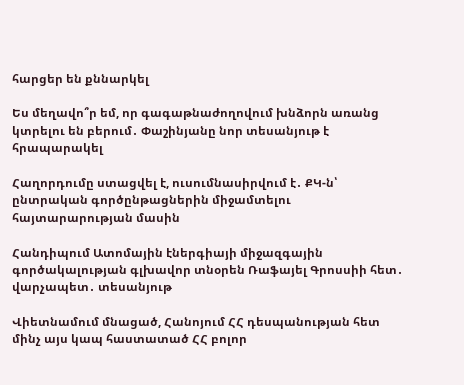հարցեր են քննարկել

Ես մեղավո՞ր եմ, որ գագաթնաժողովում խնձորն առանց կտրելու են բերում․ Փաշինյանը նոր տեսանյութ է հրապարակել

Հաղորդումը ստացվել է, ուսումնասիրվում է․ ՔԿ-ն՝ ընտրական գործընթացներին միջամտելու հայտարարության մասին

Հանդիպում Ատոմային էներգիայի միջազգային գործակալության գլխավոր տնօրեն Ռաֆայել Գրոսսիի հետ․ վարչապետ․ տեսանյութ

Վիետնամում մնացած, Հանոյում ՀՀ դեսպանության հետ մինչ այս կապ հաստատած ՀՀ բոլոր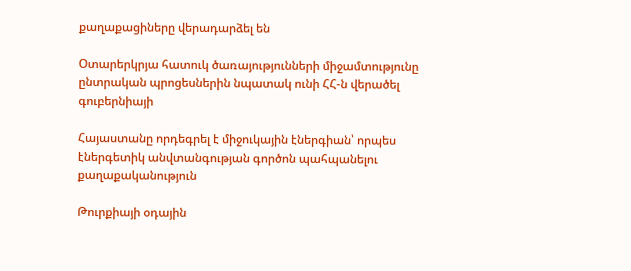քաղաքացիները վերադարձել են

Օտարերկրյա հատուկ ծառայությունների միջամտությունը ընտրական պրոցեսներին նպատակ ունի ՀՀ-ն վերածել գուբերնիայի

Հայաստանը որդեգրել է միջուկային էներգիան՝ որպես էներգետիկ անվտանգության գործոն պահպանելու քաղաքականություն

Թուրքիայի օդային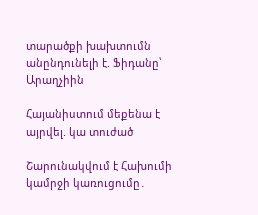տարածքի խախտումն անընդունելի է. Ֆիդանը՝ Արաղչիին

Հայանիստում մեքենա է այրվել. կա տուժած

Շարունակվում է Հախումի կամրջի կառուցումը․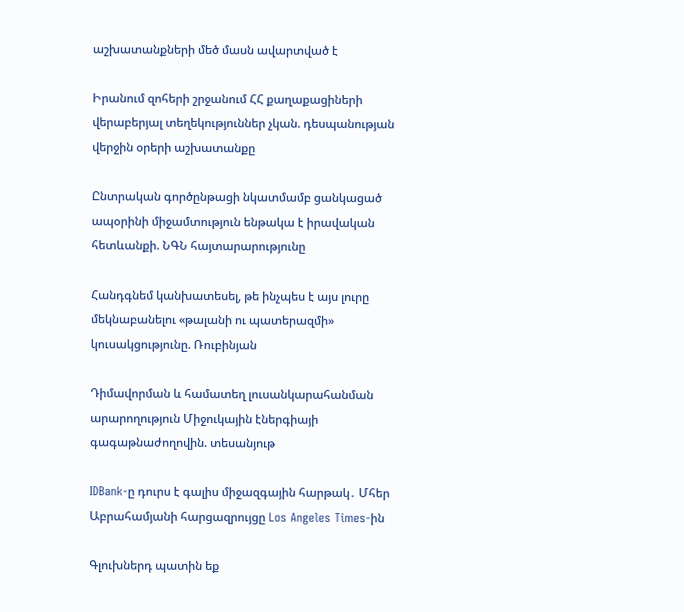աշխատանքների մեծ մասն ավարտված է

Իրանում զոհերի շրջանում ՀՀ քաղաքացիների վերաբերյալ տեղեկություններ չկան. դեսպանության վերջին օրերի աշխատանքը

Ընտրական գործընթացի նկատմամբ ցանկացած ապօրինի միջամտություն ենթակա է իրավական հետևանքի. ՆԳՆ հայտարարությունը

Հանդգնեմ կանխատեսել, թե ինչպես է այս լուրը մեկնաբանելու «թալանի ու պատերազմի» կուսակցությունը. Ռուբինյան

Դիմավորման և համատեղ լուսանկարահանման արարողություն Միջուկային էներգիայի գագաթնաժողովին. տեսանյութ

IDBank-ը դուրս է գալիս միջազգային հարթակ․ Մհեր Աբրահամյանի հարցազրույցը Los Angeles Times-ին

Գլուխներդ պատին եք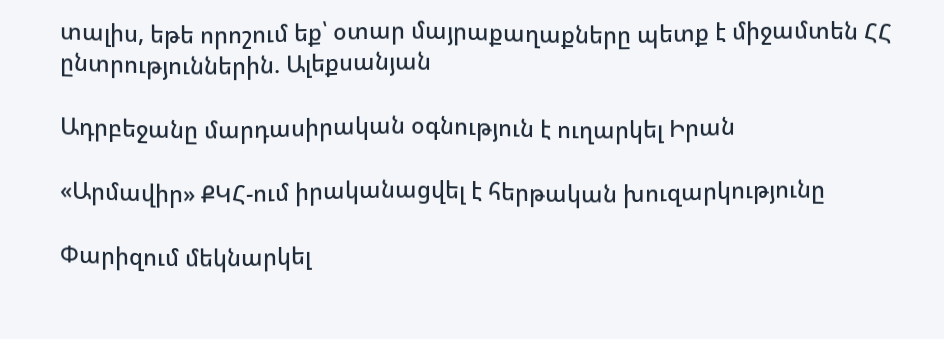տալիս, եթե որոշում եք՝ օտար մայրաքաղաքները պետք է միջամտեն ՀՀ ընտրություններին. Ալեքսանյան

Ադրբեջանը մարդասիրական օգնություն է ուղարկել Իրան

«Արմավիր» ՔԿՀ-ում իրականացվել է հերթական խուզարկությունը

Փարիզում մեկնարկել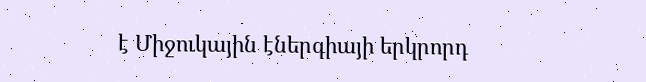է Միջուկային էներգիայի երկրորդ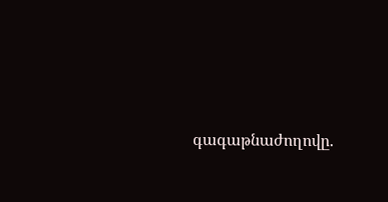գագաթնաժողովը.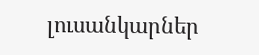լուսանկարներ